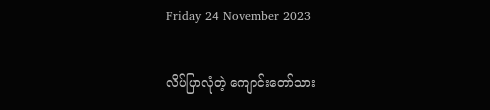Friday 24 November 2023

လိပ်ပြာလုံတဲ့ ကျောင်းတော်သား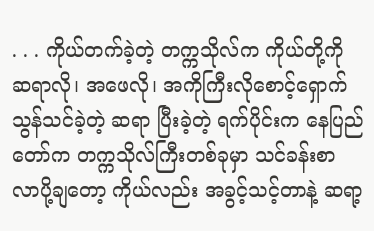. . . ကိုယ်တက်ခဲ့တဲ့ တက္ကသိုလ်က ကိုယ်တို့ကို ဆရာလို၊ အဖေလို၊ အကိုကြီးလိုစောင့်ရှောက်သွန်သင်ခဲ့တဲ့ ဆရာ ပြီးခဲ့တဲ့ ရက်ပိုင်းက နေပြည်တော်က တက္ကသိုလ်ကြီးတစ်ခုမှာ သင်ခန်းစာ လာပို့ချတော့ ကိုယ်လည်း အခွင့်သင့်တာနဲ့ ဆရာ့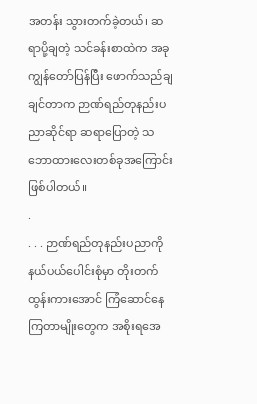အတန်း သွားတက်ခဲ့တယ်၊ ဆရာပို့ချတဲ့ သင်ခန်းစာထဲက အခု ကျွန်တော်ပြန်ပြီး ဖောက်သည်ချချင်တာက ဉာဏ်ရည်တုနည်းပညာဆိုင်ရာ ဆရာပြောတဲ့ သဘောထားလေးတစ်ခုအကြောင်း ဖြစ်ပါတယ်။
.
. . . ဉာဏ်ရည်တုနည်းပညာကို နယ်ပယ်ပေါင်းစုံမှာ တိုးတက်ထွန်းကားအောင် ကြံဆောင်နေကြတာမျိုးတွေက အစိုးရအေ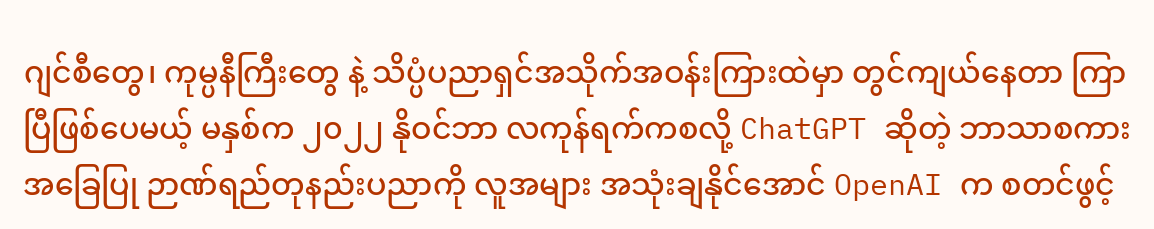ဂျင်စီတွေ၊ ကုမ္ပနီကြီးတွေ နဲ့ သိပ္ပံပညာရှင်အသိုက်အဝန်းကြားထဲမှာ တွင်ကျယ်နေတာ ကြာပြီဖြစ်ပေမယ့် မနှစ်က ၂၀၂၂ နိုဝင်ဘာ လကုန်ရက်ကစလို့ ChatGPT ဆိုတဲ့ ဘာသာစကားအခြေပြု ဉာဏ်ရည်တုနည်းပညာကို လူအများ အသုံးချနိုင်အောင် OpenAI က စတင်ဖွင့်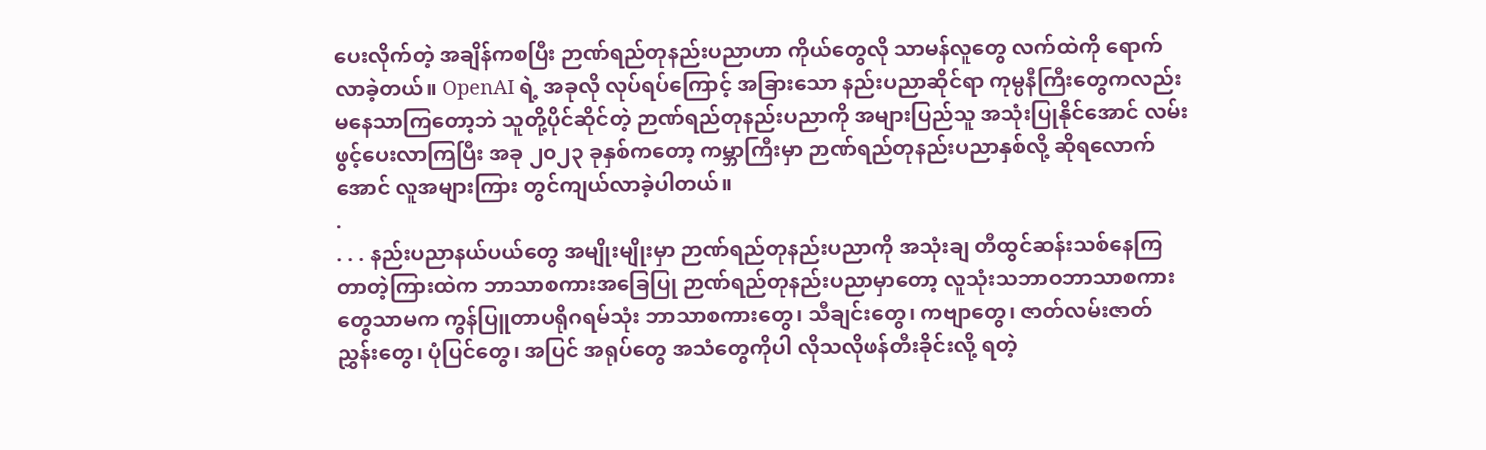ပေးလိုက်တဲ့ အချိန်ကစပြီး ဉာဏ်ရည်တုနည်းပညာဟာ ကိုယ်တွေလို သာမန်လူတွေ လက်ထဲကို ရောက်လာခဲ့တယ်။ OpenAI ရဲ့ အခုလို လုပ်ရပ်ကြောင့် အခြားသော နည်းပညာဆိုင်ရာ ကုမ္ပနီကြီးတွေကလည်း မနေသာကြတော့ဘဲ သူတို့ပိုင်ဆိုင်တဲ့ ဉာဏ်ရည်တုနည်းပညာကို အများပြည်သူ အသုံးပြုနိုင်အောင် လမ်းဖွင့်ပေးလာကြပြီး အခု ၂၀၂၃ ခုနှစ်ကတော့ ကမ္ဘာကြီးမှာ ဉာဏ်ရည်တုနည်းပညာနှစ်လို့ ဆိုရလောက်အောင် လူအများကြား တွင်ကျယ်လာခဲ့ပါတယ်။
.
. . . နည်းပညာနယ်ပယ်တွေ အမျိုးမျိုးမှာ ဉာဏ်ရည်တုနည်းပညာကို အသုံးချ တီထွင်ဆန်းသစ်နေကြတာတဲ့ကြားထဲက ဘာသာစကားအခြေပြု ဉာဏ်ရည်တုနည်းပညာမှာတော့ လူသုံးသဘာဝဘာသာစကားတွေသာမက ကွန်ပြူတာပရိုဂရမ်သုံး ဘာသာစကားတွေ၊ သီချင်းတွေ၊ ကဗျာတွေ၊ ဇာတ်လမ်းဇာတ်ညွှန်းတွေ၊ ပုံပြင်တွေ၊ အပြင် အရုပ်တွေ အသံတွေကိုပါ လိုသလိုဖန်တီးခိုင်းလို့ ရတဲ့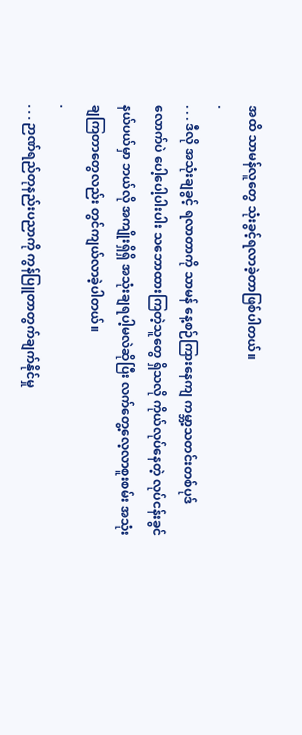အထိ သာမန်လူတွေ သုံးခွင့်ရလာခဲ့တာဖြစ်ပါတယ်။
.
. . . ဒီလို အသုံးချခွင့် ရလာတာကို သာမန် နေ့စဉ်ကြားနေကျ ကမ္ဘာ့သတင်းတစ်ပုဒ်လောက်ပဲ ပေါ့ပေါ့ပါးပါး သဘောထားကြတဲ့သူတွေ ရှိသလို ကိုယ်လုပ်နေတဲ့ လုပ်ငန်းခွင်နယ်ပယ်မှာ ဘယ်လို အကျိုးရှိရှိ အသုံးချရပါ့မလဲဆိုပြီး လက်တွေ့လေ့လာစူးစမ်း အသုံးချကြတာတွေလည်း တွင်ကျယ်လာခဲ့ပါတယ်။
.
. . . ဉာဏ်ရည်တုနည်းပညာကို ကွန်ပြူတာတွက်ချက်နိုင်မှု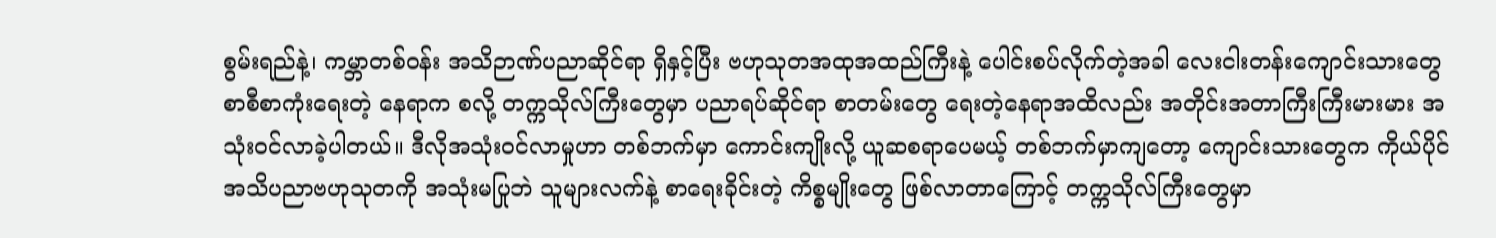စွမ်းရည်နဲ့၊ ကမ္ဘာတစ်ဝန်း အသိဉာဏ်ပညာဆိုင်ရာ ရှိနှင့်ပြီး ဗဟုသုတအထုအထည်ကြီးနဲ့ ပေါင်းစပ်လိုက်တဲ့အခါ လေးငါးတန်းကျောင်းသားတွေ စာစီစာကုံးရေးတဲ့ နေရာက စလို့ တက္ကသိုလ်ကြီးတွေမှာ ပညာရပ်ဆိုင်ရာ စာတမ်းတွေ ရေးတဲ့နေရာအထိလည်း အတိုင်းအတာကြီးကြီးမားမား အသုံးဝင်လာခဲ့ပါတယ်။ ဒီလိုအသုံးဝင်လာမှုဟာ တစ်ဘက်မှာ ကောင်းကျိုးလို့ ယူဆစရာပေမယ့် တစ်ဘက်မှာကျတော့ ကျောင်းသားတွေက ကိုယ်ပိုင်အသိပညာဗဟုသုတကို အသုံးမပြုဘဲ သူများလက်နဲ့ စာရေးခိုင်းတဲ့ ကိစ္စမျိုးတွေ ဖြစ်လာတာကြောင့် တက္ကသိုလ်ကြီးတွေမှာ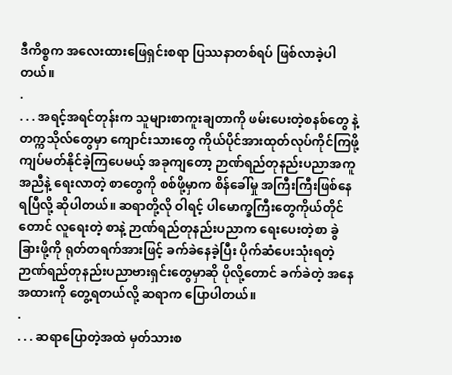ဒီကိစ္စက အလေးထားဖြေရှင်းစရာ ပြဿနာတစ်ရပ် ဖြစ်လာခဲ့ပါတယ်။
.
. . . အရင့်အရင်တုန်းက သူများစာကူးချတာကို ဖမ်းပေးတဲ့စနစ်တွေ နဲ့ တက္ကသိုလ်တွေမှာ ကျောင်းသားတွေ ကိုယ်ပိုင်အားထုတ်လုပ်ကိုင်ကြဖို့ ကျပ်မတ်နိုင်ခဲ့ကြပေမယ့် အခုကျတော့ ဉာဏ်ရည်တုနည်းပညာအကူအညီနဲ့ ရေးလာတဲ့ စာတွေကို စစ်ဖို့မှာက စိန်ခေါ်မှု အကြီးကြီးဖြစ်နေရပြီလို့ ဆိုပါတယ်။ ဆရာတို့လို ဝါရင့် ပါမောက္ခကြီးတွေကိုယ်တိုင်တောင် လူရေးတဲ့ စာနဲ့ ဉာဏ်ရည်တုနည်းပညာက ရေးပေးတဲ့စာ ခွဲခြားဖို့ကို ရုတ်တရက်အားဖြင့် ခက်ခဲနေခဲ့ပြီး ပိုက်ဆံပေးသုံးရတဲ့ ဉာဏ်ရည်တုနည်းပညာဗားရှင်းတွေမှာဆို ပိုလို့တောင် ခက်ခဲတဲ့ အနေအထားကို တွေ့ရတယ်လို့ ဆရာက ပြောပါတယ်။
.
. . . ဆရာပြောတဲ့အထဲ မှတ်သားစ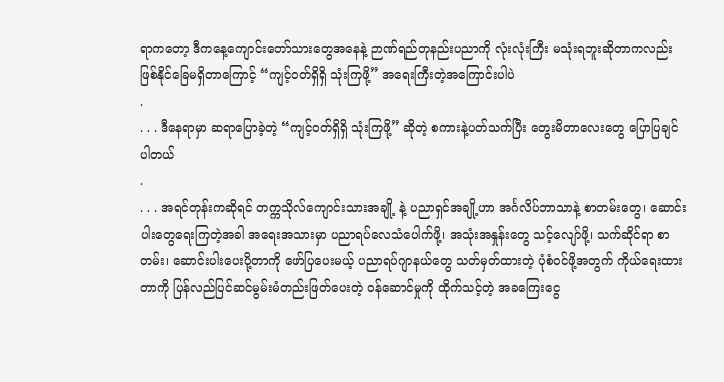ရာကတော့ ဒီကနေ့ကျောင်းတော်သားတွေအနေနဲ့ ဉာဏ်ရည်တုနည်းပညာကို လုံးလုံးကြီး မသုံးရဘူးဆိုတာကလည်း ဖြစ်နိုင်ခြေမရှိတာကြောင့် “ကျင့်ဝတ်ရှိရှိ သုံးကြဖို့” အရေးကြီးတဲ့အကြောင်းပါပဲ
.
. . . ဒီနေရာမှာ ဆရာပြောခဲ့တဲ့ “ကျင့်ဝတ်ရှိရှိ သုံးကြဖို့” ဆိုတဲ့ စကားနဲ့ပတ်သက်ပြီး တွေးမိတာလေးတွေ ပြောပြချင်ပါတယ်
.
. . . အရင်တုန်းကဆိုရင် တက္ကသိုလ်ကျောင်းသားအချို့ နဲ့ ပညာရှင်အချို့ဟာ အင်္ဂလိပ်ဘာသာနဲ့ စာတမ်းတွေ၊ ဆောင်းပါးတွေရေးကြတဲ့အခါ အရေးအသားမှာ ပညာရပ်လေသံပေါက်ဖို့၊ အသုံးအနှုန်းတွေ သင့်လျော်ဖို့၊ သက်ဆိုင်ရာ စာတမ်း၊ ဆောင်းပါးပေးပို့တာကို ဖော်ပြပေးမယ့် ပညာရပ်ဂျာနယ်တွေ သတ်မှတ်ထားတဲ့ ပုံစံဝင်ဖို့အတွက် ကိုယ်ရေးထားတာကို ပြန်လည်ပြင်ဆင်မွမ်းမံတည်းဖြတ်ပေးတဲ့ ဝန်ဆောင်မှုကို ထိုက်သင့်တဲ့ အခကြေးငွေ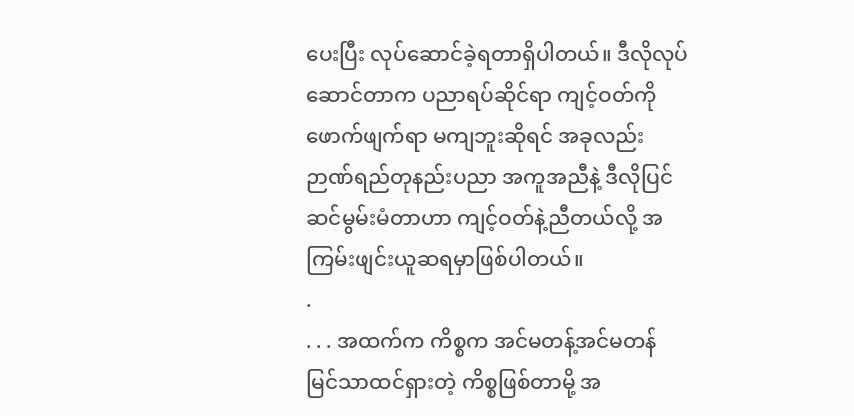ပေးပြီး လုပ်ဆောင်ခဲ့ရတာရှိပါတယ်။ ဒီလိုလုပ်ဆောင်တာက ပညာရပ်ဆိုင်ရာ ကျင့်ဝတ်ကို ဖောက်ဖျက်ရာ မကျဘူးဆိုရင် အခုလည်း ဉာဏ်ရည်တုနည်းပညာ အကူအညီနဲ့ ဒီလိုပြင်ဆင်မွမ်းမံတာဟာ ကျင့်ဝတ်နဲ့ညီတယ်လို့ အကြမ်းဖျင်းယူဆရမှာဖြစ်ပါတယ်။
.
. . . အထက်က ကိစ္စက အင်မတန့်အင်မတန် မြင်သာထင်ရှားတဲ့ ကိစ္စဖြစ်တာမို့ အ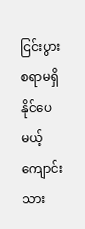ငြင်းပွားစရာမရှိနိုင်ပေမယ့် ကျောင်းသား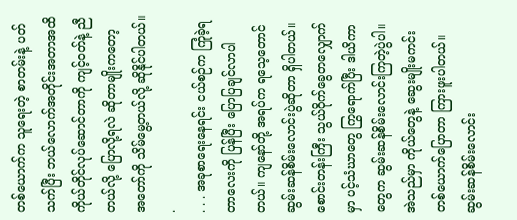တစ်ယောက်က သူရေးတဲ့ စာတမ်းနဲ့ ပတ်သက်ပြီး ဘယ်လောက်အတိုင်းအတာအထိ ကိုယ်တိုင်လုပ်ဆောင်တာကို ကျင့်ဝတ်နဲ့ ညီတယ်လို့ ပြောလို့ရလဲ ဆိုတာမျိုးကတော့ အတော်ကို သိမ်မွေ့တယ်လို့ ဆိုနိုင်ပါတယ်။
.
. . . အခုစာရေးနေရင်း ငယ်စဉ်က ကြုံခဲ့ရတာလေးကို ပြန်ပြီး ပြောပြချင်လာပါတယ်။ ကျနော်တို့ အရပ်က ရသေ့တောင်ဆွမ်းဆန်စိမ်းလောင်းပွဲဆိုတာ ရှိပါတယ်။ စောင်းတန်းကြီး သွယ်ဝိုက်ခွေတလျှောက်မှာ ပင့်သံဃာတွေ ကြွရောက်ပြီး ဒါယိကာတွေက ဆွမ်းဆန်စိမ်းလောင်းကြတဲ့ပွဲပါ။ အဲသည်မှာ ကိုယ်တွေနဲ့ ဆွေးမျိုးမကင်းတစ်ယောက်ပြောတာ ကြားဖူးပါတယ်။ ဆွမ်းဆန်စိမ်းလောင်း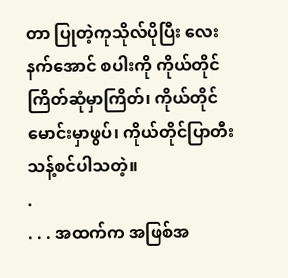တာ ပြုတဲ့ကုသိုလ်ပိုပြီး လေးနက်အောင် စပါးကို ကိုယ်တိုင် ကြိတ်ဆုံမှာကြိတ်၊ ကိုယ်တိုင်မောင်းမှာဖွပ်၊ ကိုယ်တိုင်ပြာတီးသန့်စင်ပါသတဲ့။
.
. . . အထက်က အဖြစ်အ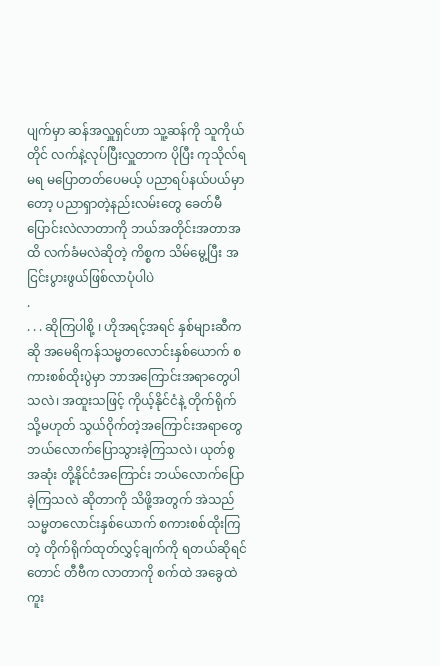ပျက်မှာ ဆန်အလှူရှင်ဟာ သူ့ဆန်ကို သူကိုယ်တိုင် လက်နဲ့လုပ်ပြီးလှူတာက ပိုပြီး ကုသိုလ်ရမရ မပြောတတ်ပေမယ့် ပညာရပ်နယ်ပယ်မှာတော့ ပညာရှာတဲ့နည်းလမ်းတွေ ခေတ်မီပြောင်းလဲလာတာကို ဘယ်အတိုင်းအတာအထိ လက်ခံမလဲဆိုတဲ့ ကိစ္စက သိမ်မွေ့ပြီး အငြင်းပွားဖွယ်ဖြစ်လာပုံပါပဲ
.
. . . ဆိုကြပါစို့ ၊ ဟိုအရင့်အရင် နှစ်များဆီကဆို အမေရိကန်သမ္မတလောင်းနှစ်ယောက် စကားစစ်ထိုးပွဲမှာ ဘာအကြောင်းအရာတွေပါသလဲ၊ အထူးသဖြင့် ကိုယ့်နိုင်ငံနဲ့ တိုက်ရိုက်သို့မဟုတ် သွယ်ဝိုက်တဲ့အကြောင်းအရာတွေ ဘယ်လောက်ပြောသွားခဲ့ကြသလဲ၊ ယုတ်စွအဆုံး တို့နိုင်ငံအကြောင်း ဘယ်လောက်ပြောခဲ့ကြသလဲ ဆိုတာကို သိဖို့အတွက် အဲသည်သမ္မတလောင်းနှစ်ယောက် စကားစစ်ထိုးကြတဲ့ တိုက်ရိုက်ထုတ်လွှင့်ချက်ကို ရတယ်ဆိုရင်တောင် တီဗီက လာတာကို စက်ထဲ အခွေထဲ ကူး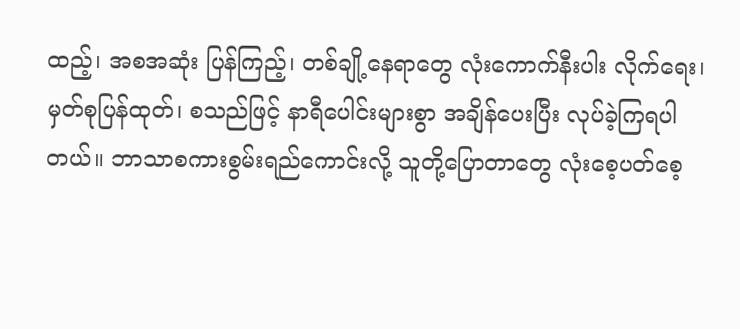ထည့်၊ အစအဆုံး ပြန်ကြည့်၊ တစ်ချို့နေရာတွေ လုံးကောက်နီးပါး လိုက်ရေး၊ မှတ်စုပြန်ထုတ်၊ စသည်ဖြင့် နာရီပေါင်းများစွာ အချိန်ပေးပြီး လုပ်ခဲ့ကြရပါတယ်။ ဘာသာစကားစွမ်းရည်ကောင်းလို့ သူတို့ပြောတာတွေ လုံးစေ့ပတ်စေ့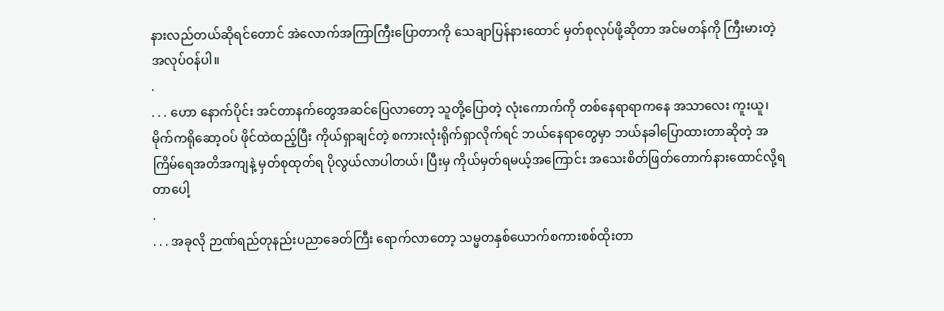နားလည်တယ်ဆိုရင်တောင် အဲလောက်အကြာကြီးပြောတာကို သေချာပြန်နားထောင် မှတ်စုလုပ်ဖို့ဆိုတာ အင်မတန်ကို ကြီးမားတဲ့ အလုပ်ဝန်ပါ။
.
. . . ဟော နောက်ပိုင်း အင်တာနက်တွေအဆင်ပြေလာတော့ သူတို့ပြောတဲ့ လုံးကောက်ကို တစ်နေရာရာကနေ အသာလေး ကူးယူ၊ မိုက်ကရိုဆော့ဝပ် ဖိုင်ထဲထည့်ပြီး ကိုယ်ရှာချင်တဲ့ စကားလုံးရိုက်ရှာလိုက်ရင် ဘယ်နေရာတွေမှာ ဘယ်နခါပြောထားတာဆိုတဲ့ အကြိမ်ရေအတိအကျနဲ့ မှတ်စုထုတ်ရ ပိုလွယ်လာပါတယ်၊ ပြီးမှ ကိုယ်မှတ်ရမယ့်အကြောင်း အသေးစိတ်ဖြတ်တောက်နားထောင်လို့ရတာပေါ့
.
. . . အခုလို ဉာဏ်ရည်တုနည်းပညာခေတ်ကြီး ရောက်လာတော့ သမ္မတနှစ်ယောက်စကားစစ်ထိုးတာ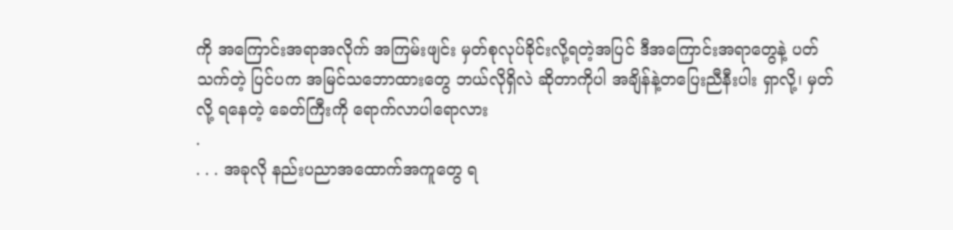ကို အကြောင်းအရာအလိုက် အကြမ်းဖျင်း မှတ်စုလုပ်ခိုင်းလို့ရတဲ့အပြင် ဒီအကြောင်းအရာတွေနဲ့ ပတ်သက်တဲ့ ပြင်ပက အမြင်သဘောထားတွေ ဘယ်လိုရှိလဲ ဆိုတာကိုပါ အချိန်နဲ့တပြေးညီနီးပါး ရှာလို့၊ မှတ်လို့ ရနေတဲ့ ခေတ်ကြီးကို ရောက်လာပါရောလား
.
. . . အခုလို နည်းပညာအထောက်အကူတွေ ရ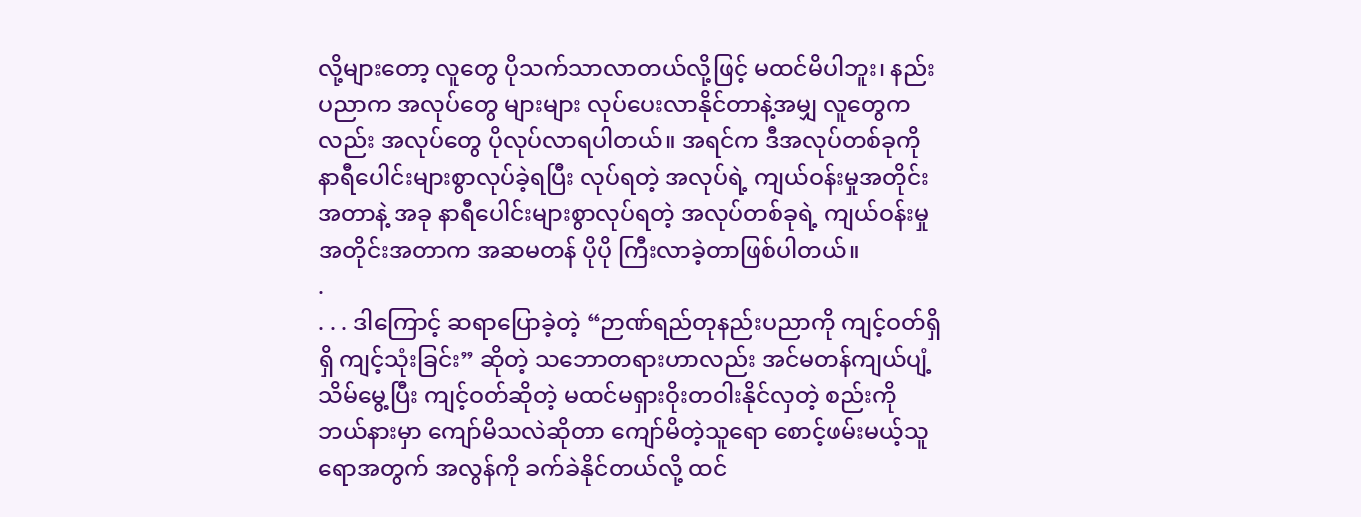လို့များတော့ လူတွေ ပိုသက်သာလာတယ်လို့ဖြင့် မထင်မိပါဘူး၊ နည်းပညာက အလုပ်တွေ များများ လုပ်ပေးလာနိုင်တာနဲ့အမျှ လူတွေကလည်း အလုပ်တွေ ပိုလုပ်လာရပါတယ်။ အရင်က ဒီအလုပ်တစ်ခုကို နာရီပေါင်းများစွာလုပ်ခဲ့ရပြီး လုပ်ရတဲ့ အလုပ်ရဲ့ ကျယ်ဝန်းမှုအတိုင်းအတာနဲ့ အခု နာရီပေါင်းများစွာလုပ်ရတဲ့ အလုပ်တစ်ခုရဲ့ ကျယ်ဝန်းမှုအတိုင်းအတာက အဆမတန် ပိုပို ကြီးလာခဲ့တာဖြစ်ပါတယ်။
.
. . . ဒါကြောင့် ဆရာပြောခဲ့တဲ့ “ဉာဏ်ရည်တုနည်းပညာကို ကျင့်ဝတ်ရှိရှိ ကျင့်သုံးခြင်း” ဆိုတဲ့ သဘောတရားဟာလည်း အင်မတန်ကျယ်ပျံ့သိမ်မွေ့ပြီး ကျင့်ဝတ်ဆိုတဲ့ မထင်မရှားဝိုးတဝါးနိုင်လှတဲ့ စည်းကို ဘယ်နားမှာ ကျော်မိသလဲဆိုတာ ကျော်မိတဲ့သူရော စောင့်ဖမ်းမယ့်သူရောအတွက် အလွန်ကို ခက်ခဲနိုင်တယ်လို့ ထင်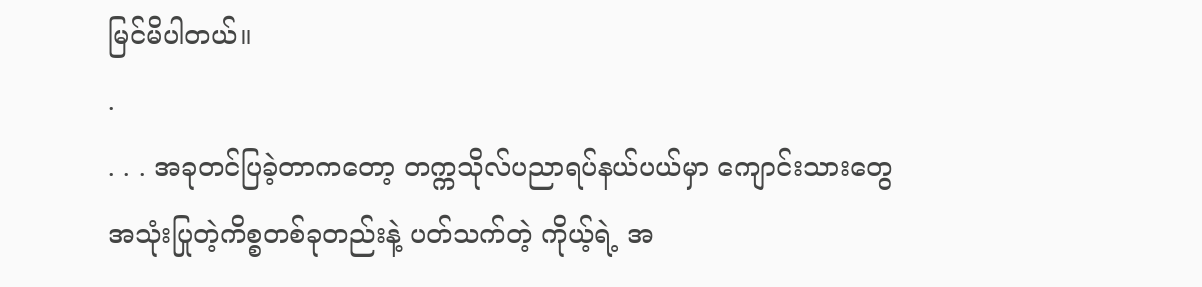မြင်မိပါတယ်။
.
. . . အခုတင်ပြခဲ့တာကတော့ တက္ကသိုလ်ပညာရပ်နယ်ပယ်မှာ ကျောင်းသားတွေ အသုံးပြုတဲ့ကိစ္စတစ်ခုတည်းနဲ့ ပတ်သက်တဲ့ ကိုယ့်ရဲ့ အ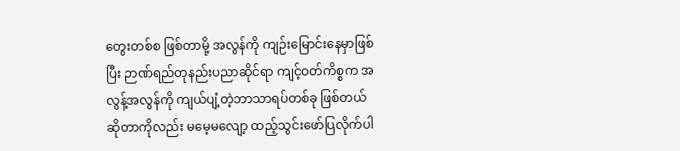တွေးတစ်စ ဖြစ်တာမို့ အလွန်ကို ကျဉ်းမြောင်းနေမှာဖြစ်ပြီး ဉာဏ်ရည်တုနည်းပညာဆိုင်ရာ ကျင့်ဝတ်ကိစ္စက အလွန့်အလွန်ကို ကျယ်ပျံ့တဲ့ဘာသာရပ်တစ်ခု ဖြစ်တယ်ဆိုတာကိုလည်း မမေ့မလျော့ ထည့်သွင်းဖော်ပြလိုက်ပါ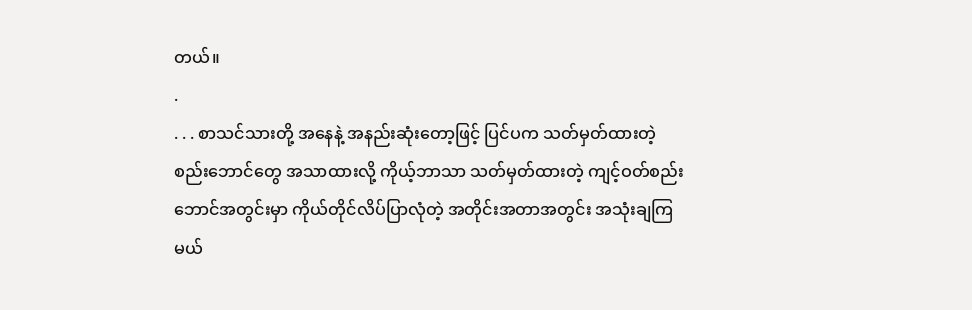တယ်။
.
. . . စာသင်သားတို့ အနေနဲ့ အနည်းဆုံးတော့ဖြင့် ပြင်ပက သတ်မှတ်ထားတဲ့ စည်းဘောင်တွေ အသာထားလို့ ကိုယ့်ဘာသာ သတ်မှတ်ထားတဲ့ ကျင့်ဝတ်စည်းဘောင်အတွင်းမှာ ကိုယ်တိုင်လိပ်ပြာလုံတဲ့ အတိုင်းအတာအတွင်း အသုံးချကြမယ်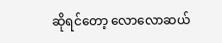ဆိုရင်တော့ လောလောဆယ်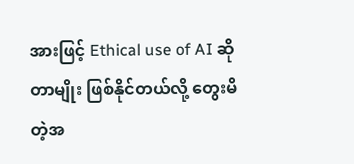အားဖြင့် Ethical use of AI ဆိုတာမျိုး ဖြစ်နိုင်တယ်လို့ တွေးမိတဲ့အ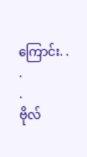ကြောင်း. . .
.
ဗိုလ်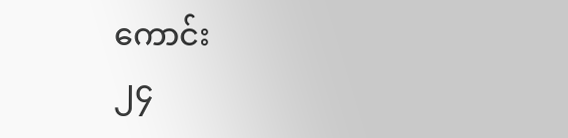ကောင်း
၂၄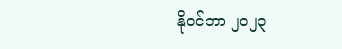နိုဝင်ဘာ ၂၀၂၃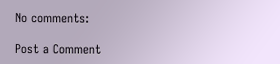No comments:

Post a Comment